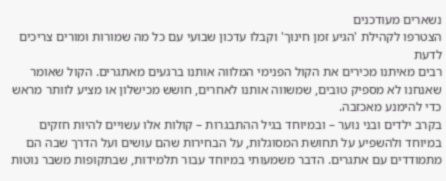נשארים מעודכנים
הצטרפו לקהילת 'הגיע זמן חינוך' וקבלו עדכון שבועי עם כל מה שמורות ומורים צריכים לדעת
רבים מאיתנו מכירים את הקול הפנימי המלווה אותנו ברגעים מאתגרים. הקול שאומר שאנחנו לא מספיק טובים, שמשווה אותנו לאחרים, חושש מכישלון או מציע לוותר מראש כדי להימנע מאכזבה.
בקרב ילדים ובני נוער – ובמיוחד בגיל ההתבגרות – קולות אלו עשויים להיות חזקים במיוחד ולהשפיע על תחושת המסוגלות, על הבחירות שהם עושים ועל הדרך שבה הם מתמודדים עם אתגרים. הדבר משמעותי במיוחד עבור תלמידות, שבתקופות משבר נוטות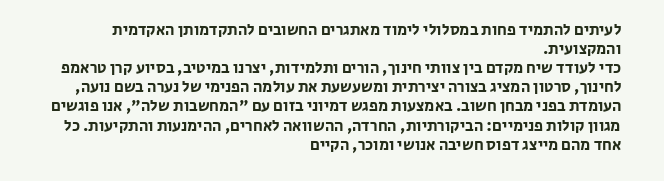לעיתים להתמיד פחות במסלולי לימוד מאתגרים החשובים להתקדמותן האקדמית והמקצועית.
כדי לעודד שיח מקדם בין צוותי חינוך, הורים ותלמידות, יצרנו במיטיב, בסיוע קרן טראמפ לחינוך, סרטון המציג בצורה יצירתית ומשעשעת את עולמה הפנימי של נערה בשם נועה, העומדת בפני מבחן חשוב. באמצעות מפגש דמיוני בזום עם "המחשבות שלה", אנו פוגשים מגוון קולות פנימיים: הביקורתיות, החרדה, ההשוואה לאחרים, ההימנעות והתקיעות. כל אחד מהם מייצג דפוס חשיבה אנושי ומוכר, הקיים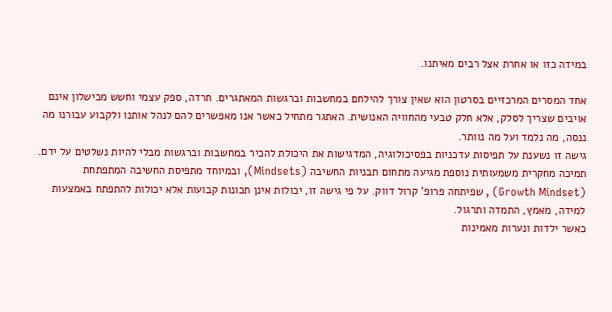במידה כזו או אחרת אצל רבים מאיתנו.

אחד המסרים המרכזיים בסרטון הוא שאין צורך להילחם במחשבות וברגשות המאתגרים. חרדה, ספק עצמי וחשש מכישלון אינם אויבים שצריך לסלק, אלא חלק טבעי מהחוויה האנושית. האתגר מתחיל כאשר אנו מאפשרים להם לנהל אותנו ולקבוע עבורנו מה ננסה, מה נלמד ועל מה נוותר.
גישה זו נשענת על תפיסות עדכניות בפסיכולוגיה, המדגישות את היכולת להכיר במחשבות וברגשות מבלי להיות נשלטים על ידם.
תמיכה מחקרית משמעותית נוספת מגיעה מתחום תבניות החשיבה (Mindsets), ובמיוחד מתפיסת החשיבה המתפתחת (Growth Mindset) , שפיתחה פרופ' קרול דווק. על פי גישה זו, יכולות אינן תכונות קבועות אלא יכולות להתפתח באמצעות למידה, מאמץ, התמדה ותרגול.
כאשר ילדות ונערות מאמינות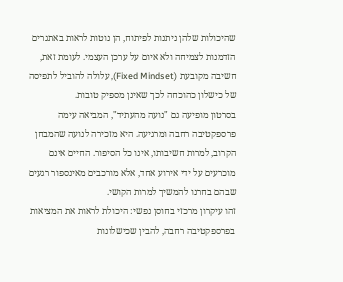שהיכולות שלהן ניתנות לפיתוח, הן נוטות לראות באתגרים הזדמנות לצמיחה ולא איום על ערכן העצמי. לעומת זאת, חשיבה מקובעת (Fixed Mindset), עלולה להוביל לתפיסה של כישלון כהוכחה לכך שאינן מספיק טובות.
בסרטון מופיעה גם "נועה מהעתיד", המביאה עימה פרספקטיבה רחבה ומרגיעה. היא מזכירה לנועה שהמבחן הקרוב, למרות חשיבותו, אינו כל הסיפור. החיים אינם מוכרעים על ידי אירוע אחד, אלא מורכבים מאינספור רגעים שבהם בחרנו להמשיך למרות הקושי.
זהו עיקרון מרכזי בחוסן נפשי: היכולת לראות את המציאות בפרספקטיבה רחבה, להבין שכישלונות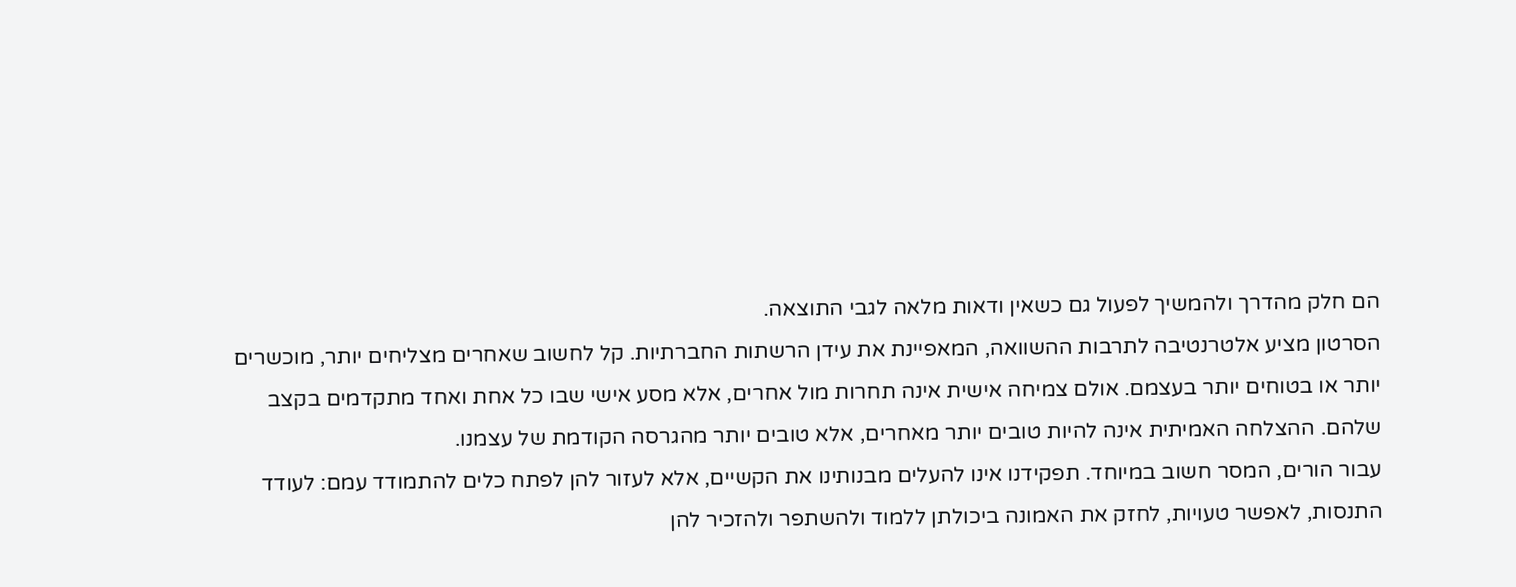הם חלק מהדרך ולהמשיך לפעול גם כשאין ודאות מלאה לגבי התוצאה.
הסרטון מציע אלטרנטיבה לתרבות ההשוואה, המאפיינת את עידן הרשתות החברתיות. קל לחשוב שאחרים מצליחים יותר, מוכשרים יותר או בטוחים יותר בעצמם. אולם צמיחה אישית אינה תחרות מול אחרים, אלא מסע אישי שבו כל אחת ואחד מתקדמים בקצב שלהם. ההצלחה האמיתית אינה להיות טובים יותר מאחרים, אלא טובים יותר מהגרסה הקודמת של עצמנו.
עבור הורים, המסר חשוב במיוחד. תפקידנו אינו להעלים מבנותינו את הקשיים, אלא לעזור להן לפתח כלים להתמודד עמם: לעודד התנסות, לאפשר טעויות, לחזק את האמונה ביכולתן ללמוד ולהשתפר ולהזכיר להן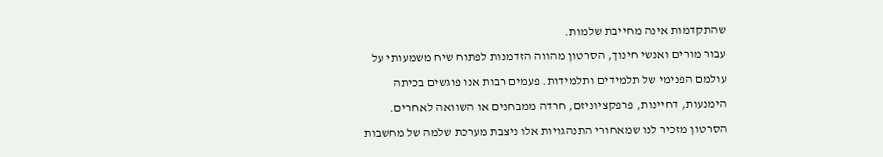שהתקדמות אינה מחייבת שלמות.
עבור מורים ואנשי חינוך, הסרטון מהווה הזדמנות לפתוח שיח משמעותי על עולמם הפנימי של תלמידים ותלמידות. פעמים רבות אנו פוגשים בכיתה הימנעות, דחיינות, פרפקציוניזם, חרדה ממבחנים או השוואה לאחרים. הסרטון מזכיר לנו שמאחורי התנהגויות אלו ניצבת מערכת שלמה של מחשבות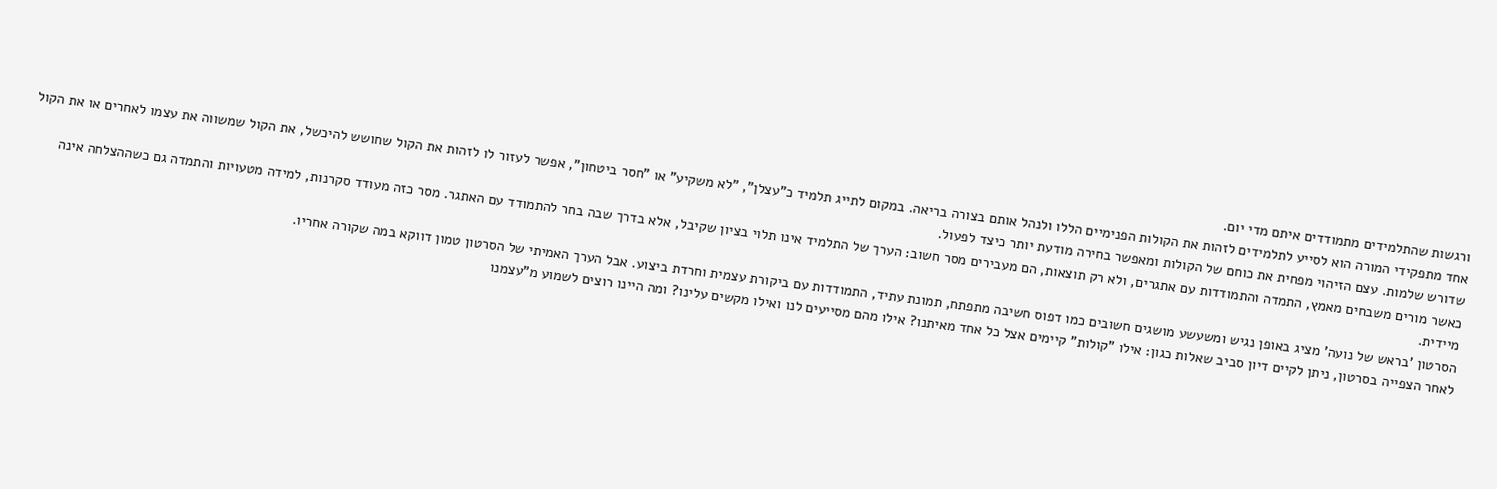ורגשות שהתלמידים מתמודדים איתם מדי יום.
אחד מתפקידי המורה הוא לסייע לתלמידים לזהות את הקולות הפנימיים הללו ולנהל אותם בצורה בריאה. במקום לתייג תלמיד כ"עצלן", "לא משקיע" או "חסר ביטחון", אפשר לעזור לו לזהות את הקול שחושש להיכשל, את הקול שמשווה את עצמו לאחרים או את הקול שדורש שלמות. עצם הזיהוי מפחית את כוחם של הקולות ומאפשר בחירה מודעת יותר כיצד לפעול.
כאשר מורים משבחים מאמץ, התמדה והתמודדות עם אתגרים, ולא רק תוצאות, הם מעבירים מסר חשוב: הערך של התלמיד אינו תלוי בציון שקיבל, אלא בדרך שבה בחר להתמודד עם האתגר. מסר כזה מעודד סקרנות, למידה מטעויות והתמדה גם כשההצלחה אינה מיידית.
הסרטון 'בראש של נועה' מציג באופן נגיש ומשעשע מושגים חשובים כמו דפוס חשיבה מתפתח, תמונת עתיד, התמודדות עם ביקורת עצמית וחרדת ביצוע. אבל הערך האמיתי של הסרטון טמון דווקא במה שקורה אחריו.
לאחר הצפייה בסרטון, ניתן לקיים דיון סביב שאלות כגון: אילו "קולות" קיימים אצל כל אחד מאיתנו? אילו מהם מסייעים לנו ואילו מקשים עלינו? ומה היינו רוצים לשמוע מ"עצמנו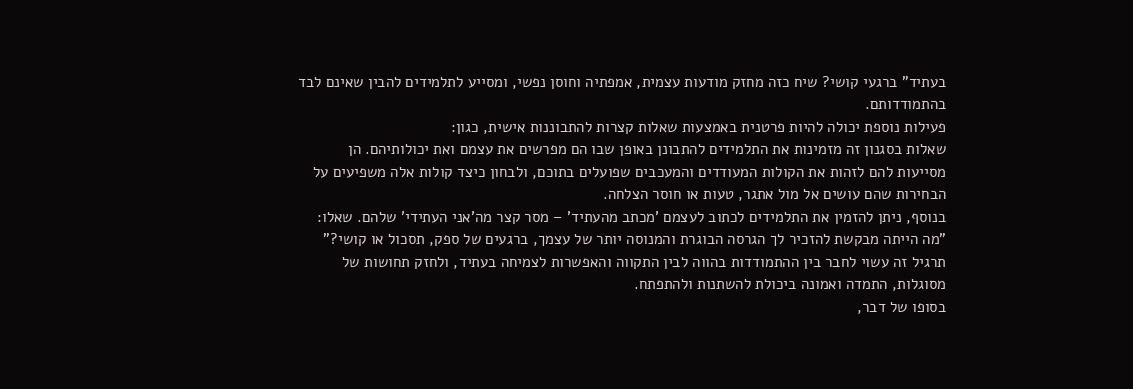בעתיד" ברגעי קושי? שיח כזה מחזק מודעות עצמית, אמפתיה וחוסן נפשי, ומסייע לתלמידים להבין שאינם לבד בהתמודדותם.
פעילות נוספת יכולה להיות פרטנית באמצעות שאלות קצרות להתבוננות אישית, כגון:
שאלות בסגנון זה מזמינות את התלמידים להתבונן באופן שבו הם מפרשים את עצמם ואת יכולותיהם. הן מסייעות להם לזהות את הקולות המעודדים והמעכבים שפועלים בתוכם, ולבחון כיצד קולות אלה משפיעים על הבחירות שהם עושים אל מול אתגר, טעות או חוסר הצלחה.
בנוסף, ניתן להזמין את התלמידים לכתוב לעצמם 'מכתב מהעתיד' – מסר קצר מה'אני העתידי' שלהם. שאלו: "מה הייתה מבקשת להזכיר לך הגרסה הבוגרת והמנוסה יותר של עצמך, ברגעים של ספק, תסכול או קושי?"
תרגיל זה עשוי לחבר בין ההתמודדות בהווה לבין התקווה והאפשרות לצמיחה בעתיד, ולחזק תחושות של מסוגלות, התמדה ואמונה ביכולת להשתנות ולהתפתח.
בסופו של דבר,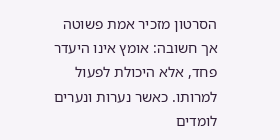הסרטון מזכיר אמת פשוטה אך חשובה: אומץ אינו היעדר פחד, אלא היכולת לפעול למרותו. כאשר נערות ונערים לומדים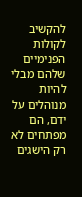להקשיב לקולות הפנימיים שלהם מבלי להיות מנוהלים על ידם, הם מפתחים לא רק הישגים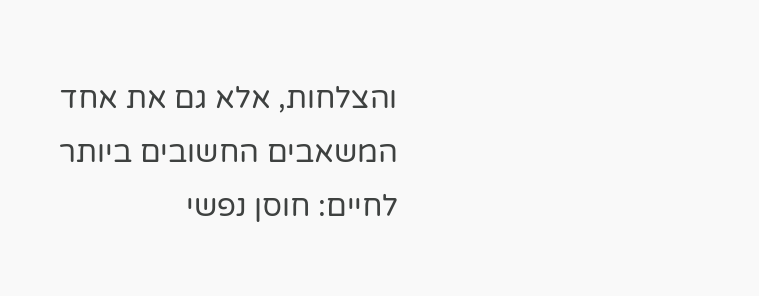והצלחות, אלא גם את אחד המשאבים החשובים ביותר לחיים: חוסן נפשי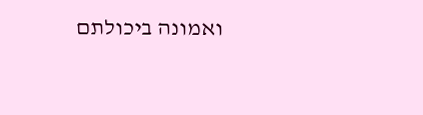ואמונה ביכולתם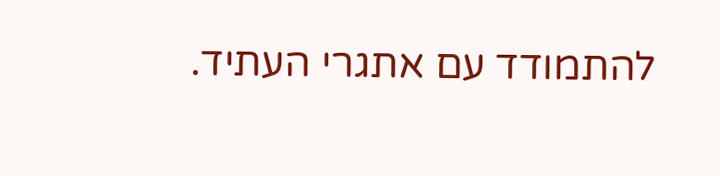להתמודד עם אתגרי העתיד.